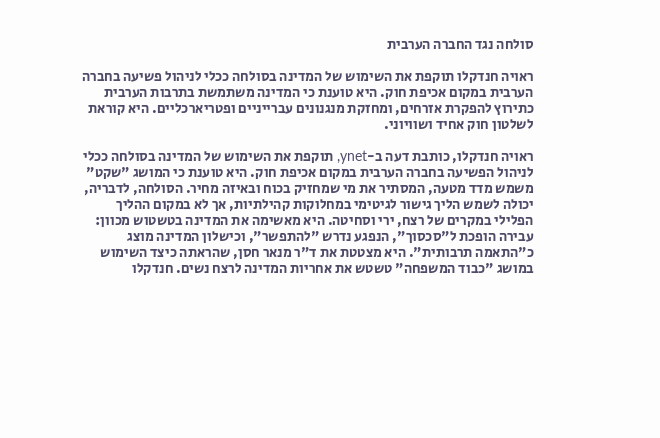סולחה נגד החברה הערבית

ראויה חנדקלו תוקפת את השימוש של המדינה בסולחה ככלי לניהול פשיעה בחברה הערבית במקום אכיפת חוק. היא טוענת כי המדינה משתמשת בתרבות הערבית כתירוץ להפקרת אזרחים, ומחזקת מנגנונים עברייניים ופטריארכליים. היא קוראת לשלטון חוק אחיד ושוויוני.

ראויה חנדקלו, כותבת דעה ב-ynet, תוקפת את השימוש של המדינה בסולחה ככלי לניהול הפשיעה בחברה הערבית במקום אכיפת חוק. היא טוענת כי המושג "שקט" משמש מדד מטעה, המסתיר את מי שמחזיק בכוח ובאיזה מחיר. הסולחה, לדבריה, יכולה לשמש הליך גישור לגיטימי במחלוקות קהילתיות, אך לא במקום ההליך הפלילי במקרים של רצח, ירי וסחיטה. היא מאשימה את המדינה בטשטוש מכוון: עבירה הופכת ל"סכסוך", הנפגע נדרש "להתפשר", וכישלון המדינה מוצג כ"התאמה תרבותית". היא מצטטת את ד"ר מנאר חסן, שהראתה כיצד השימוש במושג "כבוד המשפחה" טשטש את אחריות המדינה לרצח נשים. חנדקלו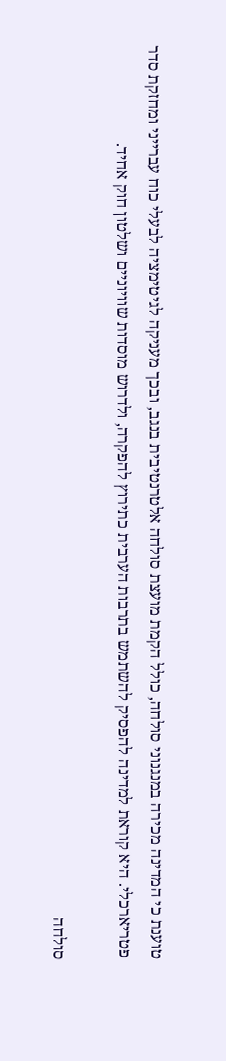טוענת כי המדינה מכירה במנגנוני סולחה, כולל הקמת מועצת סולחה אלטרנטיבית בנגב, ובכך מעניקה לגיטימציה לבעלי כוח עברייני ומחזקת סדר פטריארכלי. היא קוראת למדינה להפסיק להשתמש בתרבות הערבית כתירוץ להפקרה, ולדרוש מוסדות שוויוניים ושלטון חוק אחיד.

סולחה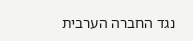נגד החברה הערבית